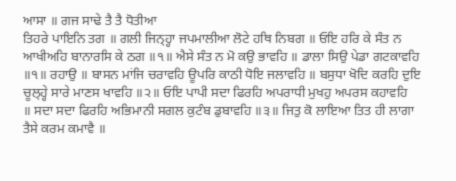ਆਸਾ ॥ ਗਜ ਸਾਢੇ ਤੈ ਤੈ ਧੋਤੀਆ
ਤਿਹਰੇ ਪਾਇਨਿ ਤਗ ॥ ਗਲੀ ਜਿਨ੍ਹ੍ਹਾ ਜਪਮਾਲੀਆ ਲੋਟੇ ਹਥਿ ਨਿਬਗ ॥ ਓਇ ਹਰਿ ਕੇ ਸੰਤ ਨ
ਆਖੀਅਹਿ ਬਾਨਾਰਸਿ ਕੇ ਠਗ ॥੧॥ ਐਸੇ ਸੰਤ ਨ ਮੋ ਕਉ ਭਾਵਹਿ ॥ ਡਾਲਾ ਸਿਉ ਪੇਡਾ ਗਟਕਾਵਹਿ
॥੧॥ ਰਹਾਉ ॥ ਬਾਸਨ ਮਾਂਜਿ ਚਰਾਵਹਿ ਊਪਰਿ ਕਾਠੀ ਧੋਇ ਜਲਾਵਹਿ ॥ ਬਸੁਧਾ ਖੋਦਿ ਕਰਹਿ ਦੁਇ
ਚੂਲ੍ਹ੍ਹੇ ਸਾਰੇ ਮਾਣਸ ਖਾਵਹਿ ॥੨॥ ਓਇ ਪਾਪੀ ਸਦਾ ਫਿਰਹਿ ਅਪਰਾਧੀ ਮੁਖਹੁ ਅਪਰਸ ਕਹਾਵਹਿ
॥ ਸਦਾ ਸਦਾ ਫਿਰਹਿ ਅਭਿਮਾਨੀ ਸਗਲ ਕੁਟੰਬ ਡੁਬਾਵਹਿ ॥੩॥ ਜਿਤੁ ਕੋ ਲਾਇਆ ਤਿਤ ਹੀ ਲਾਗਾ
ਤੈਸੇ ਕਰਮ ਕਮਾਵੈ ॥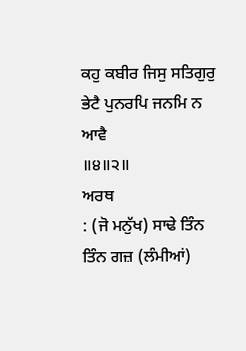ਕਹੁ ਕਬੀਰ ਜਿਸੁ ਸਤਿਗੁਰੁ ਭੇਟੈ ਪੁਨਰਪਿ ਜਨਮਿ ਨ ਆਵੈ
॥੪॥੨॥
ਅਰਥ
: (ਜੋ ਮਨੁੱਖ) ਸਾਢੇ ਤਿੰਨ ਤਿੰਨ ਗਜ਼ (ਲੰਮੀਆਂ)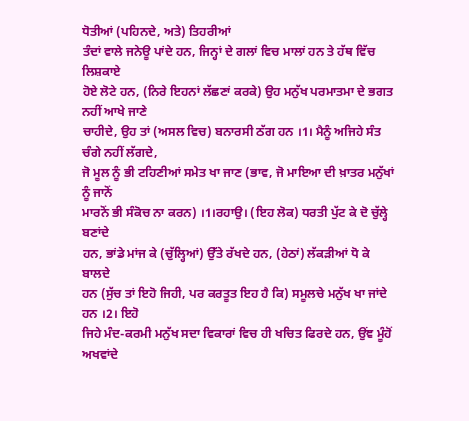ਧੋਤੀਆਂ (ਪਹਿਨਦੇ, ਅਤੇ) ਤਿਹਰੀਆਂ
ਤੰਦਾਂ ਵਾਲੇ ਜਨੇਊ ਪਾਂਦੇ ਹਨ, ਜਿਨ੍ਹਾਂ ਦੇ ਗਲਾਂ ਵਿਚ ਮਾਲਾਂ ਹਨ ਤੇ ਹੱਥ ਵਿੱਚ ਲਿਸ਼ਕਾਏ
ਹੋਏ ਲੋਟੇ ਹਨ, (ਨਿਰੇ ਇਹਨਾਂ ਲੱਛਣਾਂ ਕਰਕੇ) ਉਹ ਮਨੁੱਖ ਪਰਮਾਤਮਾ ਦੇ ਭਗਤ ਨਹੀਂ ਆਖੇ ਜਾਣੇ
ਚਾਹੀਦੇ, ਉਹ ਤਾਂ (ਅਸਲ ਵਿਚ) ਬਨਾਰਸੀ ਠੱਗ ਹਨ ।1। ਮੈਨੂੰ ਅਜਿਹੇ ਸੰਤ ਚੰਗੇ ਨਹੀਂ ਲੱਗਦੇ,
ਜੋ ਮੂਲ ਨੂੰ ਭੀ ਟਹਿਣੀਆਂ ਸਮੇਤ ਖਾ ਜਾਣ (ਭਾਵ, ਜੋ ਮਾਇਆ ਦੀ ਖ਼ਾਤਰ ਮਨੁੱਖਾਂ ਨੂੰ ਜਾਨੋਂ
ਮਾਰਨੋਂ ਭੀ ਸੰਕੋਚ ਨਾ ਕਰਨ) ।1।ਰਹਾਉ। (ਇਹ ਲੋਕ) ਧਰਤੀ ਪੁੱਟ ਕੇ ਦੋ ਚੁੱਲ੍ਹੇ ਬਣਾਂਦੇ
ਹਨ, ਭਾਂਡੇ ਮਾਂਜ ਕੇ (ਚੁੱਲ੍ਹਿਆਂ) ਉੱਤੇ ਰੱਖਦੇ ਹਨ, (ਹੇਠਾਂ) ਲੱਕੜੀਆਂ ਧੋ ਕੇ ਬਾਲਦੇ
ਹਨ (ਸੁੱਚ ਤਾਂ ਇਹੋ ਜਿਹੀ, ਪਰ ਕਰਤੂਤ ਇਹ ਹੈ ਕਿ) ਸਮੂਲਚੇ ਮਨੁੱਖ ਖਾ ਜਾਂਦੇ ਹਨ ।2। ਇਹੋ
ਜਿਹੇ ਮੰਦ-ਕਰਮੀ ਮਨੁੱਖ ਸਦਾ ਵਿਕਾਰਾਂ ਵਿਚ ਹੀ ਖਚਿਤ ਫਿਰਦੇ ਹਨ, ਉਂਞ ਮੂੰਹੋਂ ਅਖਵਾਂਦੇ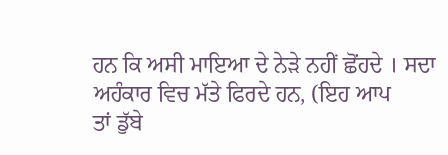ਹਨ ਕਿ ਅਸੀ ਮਾਇਆ ਦੇ ਨੇੜੇ ਨਹੀਂ ਛੋਂਹਦੇ । ਸਦਾ ਅਹੰਕਾਰ ਵਿਚ ਮੱਤੇ ਫਿਰਦੇ ਹਨ, (ਇਹ ਆਪ
ਤਾਂ ਡੁੱਬੇ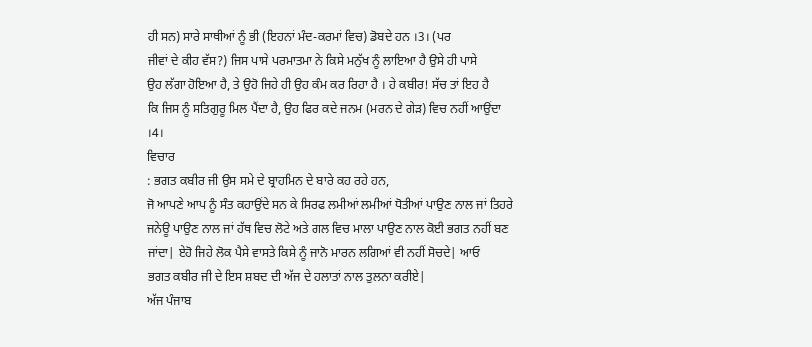ਹੀ ਸਨ) ਸਾਰੇ ਸਾਥੀਆਂ ਨੂੰ ਭੀ (ਇਹਨਾਂ ਮੰਦ-ਕਰਮਾਂ ਵਿਚ) ਡੋਬਦੇ ਹਨ ।3। (ਪਰ
ਜੀਵਾਂ ਦੇ ਕੀਹ ਵੱਸ?) ਜਿਸ ਪਾਸੇ ਪਰਮਾਤਮਾ ਨੇ ਕਿਸੇ ਮਨੁੱਖ ਨੂੰ ਲਾਇਆ ਹੈ ਉਸੇ ਹੀ ਪਾਸੇ
ਉਹ ਲੱਗਾ ਹੋਇਆ ਹੈ, ਤੇ ਉਹੋ ਜਿਹੇ ਹੀ ਉਹ ਕੰਮ ਕਰ ਰਿਹਾ ਹੈ । ਹੇ ਕਬੀਰ! ਸੱਚ ਤਾਂ ਇਹ ਹੈ
ਕਿ ਜਿਸ ਨੂੰ ਸਤਿਗੁਰੂ ਮਿਲ ਪੈਂਦਾ ਹੈ, ਉਹ ਫਿਰ ਕਦੇ ਜਨਮ (ਮਰਨ ਦੇ ਗੇੜ) ਵਿਚ ਨਹੀਂ ਆਉਂਦਾ
।4।
ਵਿਚਾਰ
: ਭਗਤ ਕਬੀਰ ਜੀ ਉਸ ਸਮੇ ਦੇ ਬ੍ਰਾਹਮਿਨ ਦੇ ਬਾਰੇ ਕਹ ਰਹੇ ਹਨ,
ਜੋ ਆਪਣੇ ਆਪ ਨੂੰ ਸੰਤ ਕਹਾਉਂਦੇ ਸਨ ਕੇ ਸਿਰਫ ਲਮੀਆਂ ਲਮੀਆਂ ਧੋਤੀਆਂ ਪਾਉਣ ਨਾਲ ਜਾਂ ਤਿਹਰੇ
ਜਨੇਊ ਪਾਉਣ ਨਾਲ ਜਾਂ ਹੱਥ ਵਿਚ ਲੋਟੇ ਅਤੇ ਗਲ ਵਿਚ ਮਾਲਾ ਪਾਉਣ ਨਾਲ ਕੋਈ ਭਗਤ ਨਹੀਂ ਬਣ
ਜਾਂਦਾ| ਏਹੋ ਜਿਹੇ ਲੋਕ ਪੈਸੇ ਵਾਸਤੇ ਕਿਸੇ ਨੂੰ ਜਾਨੋ ਮਾਰਨ ਲਗਿਆਂ ਵੀ ਨਹੀਂ ਸੋਚਦੇ| ਆਓ
ਭਗਤ ਕਬੀਰ ਜੀ ਦੇ ਇਸ ਸ਼ਬਦ ਦੀ ਅੱਜ ਦੇ ਹਲਾਤਾਂ ਨਾਲ ਤੁਲਨਾ ਕਰੀਏ|
ਅੱਜ ਪੰਜਾਬ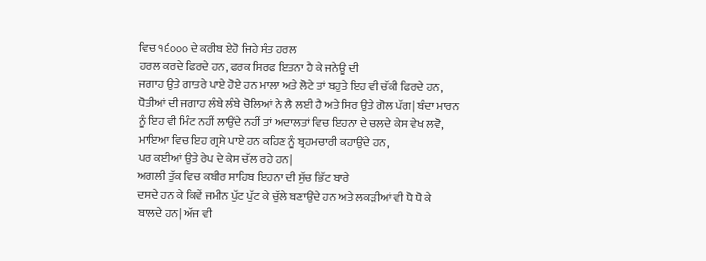ਵਿਚ ੧੬੦੦੦ ਦੇ ਕਰੀਬ ਏਹੋ ਜਿਹੇ ਸੰਤ ਹਰਲ
ਹਰਲ ਕਰਦੇ ਫਿਰਦੇ ਹਨ, ਫਰਕ ਸਿਰਫ ਇਤਨਾ ਹੈ ਕੇ ਜਨੇਊ ਦੀ
ਜਗਾਹ ਉਤੇ ਗਾਤਰੇ ਪਾਏ ਹੋਏ ਹਨ ਮਾਲਾ ਅਤੇ ਲੋਟੇ ਤਾਂ ਬਹੁਤੇ ਇਹ ਵੀ ਚੱਕੀ ਫਿਰਦੇ ਹਨ,
ਧੋਤੀਆਂ ਦੀ ਜਗਾਹ ਲੰਬੇ ਲੰਬੇ ਚੋਲਿਆਂ ਨੇ ਲੈ ਲਈ ਹੈ ਅਤੇ ਸਿਰ ਉਤੇ ਗੋਲ ਪੱਗ| ਬੰਦਾ ਮਾਰਨ
ਨੂੰ ਇਹ ਵੀ ਮਿੰਟ ਨਹੀਂ ਲਾਉਂਦੇ ਨਹੀਂ ਤਾਂ ਅਦਾਲਤਾਂ ਵਿਚ ਇਹਨਾ ਦੇ ਚਲਦੇ ਕੇਸ ਵੇਖ ਲਵੋ,
ਮਾਇਆ ਵਿਚ ਇਹ ਗ੍ਰਸੇ ਪਾਏ ਹਨ ਕਹਿਣ ਨੂੰ ਬ੍ਰਹਮਚਾਰੀ ਕਹਾਉਂਦੇ ਹਨ,
ਪਰ ਕਈਆਂ ਉਤੇ ਰੇਪ ਦੇ ਕੇਸ ਚੱਲ ਰਹੇ ਹਨ|
ਅਗਲੀ ਤੁੱਕ ਵਿਚ ਕਬੀਰ ਸਾਹਿਬ ਇਹਨਾ ਦੀ ਸੁੱਚ ਭਿੱਟ ਬਾਰੇ
ਦਸਦੇ ਹਨ ਕੇ ਕਿਵੇਂ ਜਮੀਨ ਪੁੱਟ ਪੁੱਟ ਕੇ ਚੁੱਲੇ ਬਣਾਉਂਦੇ ਹਨ ਅਤੇ ਲਕੜੀਆਂ ਵੀ ਧੋ ਧੋ ਕੇ
ਬਾਲਦੇ ਹਨ| ਅੱਜ ਵੀ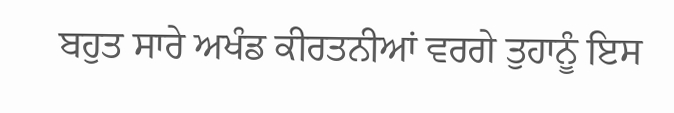ਬਹੁਤ ਸਾਰੇ ਅਖੰਡ ਕੀਰਤਨੀਆਂ ਵਰਗੇ ਤੁਹਾਨੂੰ ਇਸ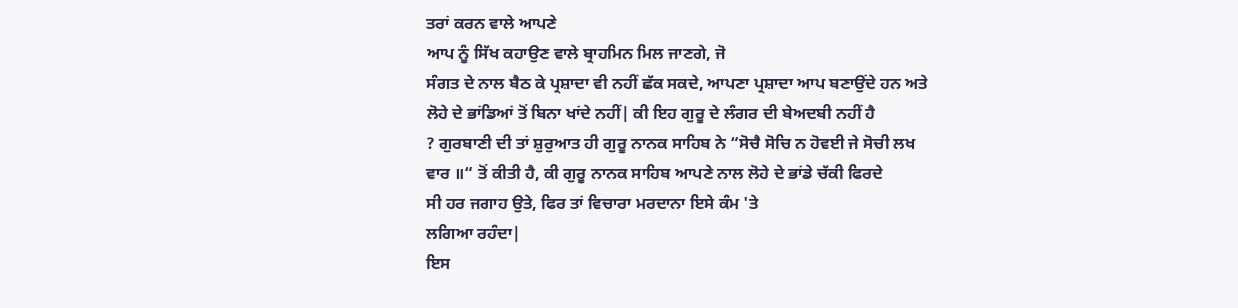ਤਰਾਂ ਕਰਨ ਵਾਲੇ ਆਪਣੇ
ਆਪ ਨੂੰ ਸਿੱਖ ਕਹਾਉਣ ਵਾਲੇ ਬ੍ਰਾਹਮਿਨ ਮਿਲ ਜਾਣਗੇ, ਜੋ
ਸੰਗਤ ਦੇ ਨਾਲ ਬੈਠ ਕੇ ਪ੍ਰਸ਼ਾਦਾ ਵੀ ਨਹੀਂ ਛੱਕ ਸਕਦੇ, ਆਪਣਾ ਪ੍ਰਸ਼ਾਦਾ ਆਪ ਬਣਾਉਂਦੇ ਹਨ ਅਤੇ
ਲੋਹੇ ਦੇ ਭਾਂਡਿਆਂ ਤੋਂ ਬਿਨਾ ਖਾਂਦੇ ਨਹੀਂ| ਕੀ ਇਹ ਗੁਰੂ ਦੇ ਲੰਗਰ ਦੀ ਬੇਅਦਬੀ ਨਹੀਂ ਹੈ
? ਗੁਰਬਾਣੀ ਦੀ ਤਾਂ ਸ਼ੁਰੁਆਤ ਹੀ ਗੁਰੂ ਨਾਨਕ ਸਾਹਿਬ ਨੇ “ਸੋਚੈ ਸੋਚਿ ਨ ਹੋਵਈ ਜੇ ਸੋਚੀ ਲਖ
ਵਾਰ ॥“ ਤੋਂ ਕੀਤੀ ਹੈ, ਕੀ ਗੁਰੂ ਨਾਨਕ ਸਾਹਿਬ ਆਪਣੇ ਨਾਲ ਲੋਹੇ ਦੇ ਭਾਂਡੇ ਚੱਕੀ ਫਿਰਦੇ
ਸੀ ਹਰ ਜਗਾਹ ਉਤੇ, ਫਿਰ ਤਾਂ ਵਿਚਾਰਾ ਮਰਦਾਨਾ ਇਸੇ ਕੰਮ 'ਤੇ
ਲਗਿਆ ਰਹੰਦਾ|
ਇਸ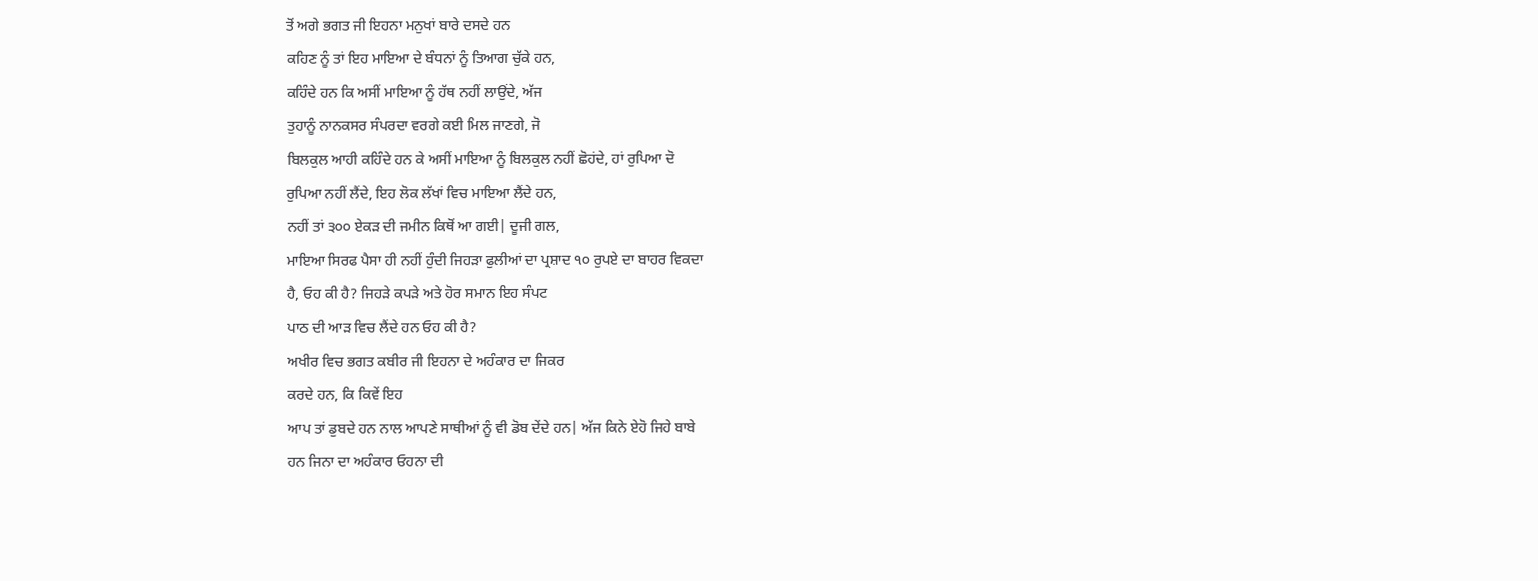ਤੋਂ ਅਗੇ ਭਗਤ ਜੀ ਇਹਨਾ ਮਨੁਖਾਂ ਬਾਰੇ ਦਸਦੇ ਹਨ
ਕਹਿਣ ਨੂੰ ਤਾਂ ਇਹ ਮਾਇਆ ਦੇ ਬੰਧਨਾਂ ਨੂੰ ਤਿਆਗ ਚੁੱਕੇ ਹਨ,
ਕਹਿੰਦੇ ਹਨ ਕਿ ਅਸੀਂ ਮਾਇਆ ਨੂੰ ਹੱਥ ਨਹੀਂ ਲਾਉਂਦੇ, ਅੱਜ
ਤੁਹਾਨੂੰ ਨਾਨਕਸਰ ਸੰਪਰਦਾ ਵਰਗੇ ਕਈ ਮਿਲ ਜਾਣਗੇ, ਜੋ
ਬਿਲਕੁਲ ਆਹੀ ਕਹਿੰਦੇ ਹਨ ਕੇ ਅਸੀਂ ਮਾਇਆ ਨੂੰ ਬਿਲਕੁਲ ਨਹੀਂ ਛੋਹਂਦੇ, ਹਾਂ ਰੁਪਿਆ ਦੋ
ਰੁਪਿਆ ਨਹੀਂ ਲੈਂਦੇ, ਇਹ ਲੋਕ ਲੱਖਾਂ ਵਿਚ ਮਾਇਆ ਲੈਂਦੇ ਹਨ,
ਨਹੀਂ ਤਾਂ ੩੦੦ ਏਕੜ ਦੀ ਜਮੀਨ ਕਿਥੋਂ ਆ ਗਈ| ਦੂਜੀ ਗਲ,
ਮਾਇਆ ਸਿਰਫ ਪੈਸਾ ਹੀ ਨਹੀਂ ਹੁੰਦੀ ਜਿਹੜਾ ਫੁਲੀਆਂ ਦਾ ਪ੍ਰਸ਼ਾਦ ੧੦ ਰੁਪਏ ਦਾ ਬਾਹਰ ਵਿਕਦਾ
ਹੈ, ਓਹ ਕੀ ਹੈ? ਜਿਹੜੇ ਕਪੜੇ ਅਤੇ ਹੋਰ ਸਮਾਨ ਇਹ ਸੰਪਟ
ਪਾਠ ਦੀ ਆੜ ਵਿਚ ਲੈਂਦੇ ਹਨ ਓਹ ਕੀ ਹੈ?
ਅਖੀਰ ਵਿਚ ਭਗਤ ਕਬੀਰ ਜੀ ਇਹਨਾ ਦੇ ਅਹੰਕਾਰ ਦਾ ਜਿਕਰ
ਕਰਦੇ ਹਨ, ਕਿ ਕਿਵੇਂ ਇਹ
ਆਪ ਤਾਂ ਡੁਬਦੇ ਹਨ ਨਾਲ ਆਪਣੇ ਸਾਥੀਆਂ ਨੂੰ ਵੀ ਡੋਬ ਦੇਂਦੇ ਹਨ| ਅੱਜ ਕਿਨੇ ਏਹੋ ਜਿਹੇ ਬਾਬੇ
ਹਨ ਜਿਨਾ ਦਾ ਅਹੰਕਾਰ ਓਹਨਾ ਦੀ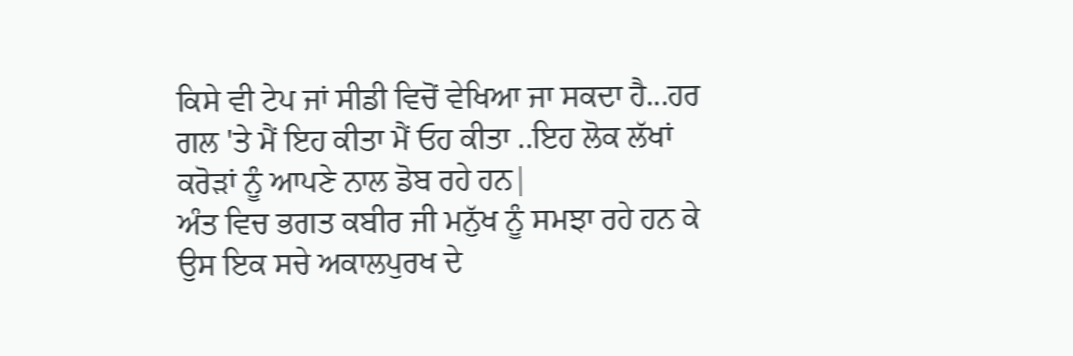ਕਿਸੇ ਵੀ ਟੇਪ ਜਾਂ ਸੀਡੀ ਵਿਚੋਂ ਵੇਖਿਆ ਜਾ ਸਕਦਾ ਹੈ...ਹਰ
ਗਲ 'ਤੇ ਮੈਂ ਇਹ ਕੀਤਾ ਮੈਂ ਓਹ ਕੀਤਾ ..ਇਹ ਲੋਕ ਲੱਖਾਂ
ਕਰੋੜਾਂ ਨੂੰ ਆਪਣੇ ਨਾਲ ਡੋਬ ਰਹੇ ਹਨ|
ਅੰਤ ਵਿਚ ਭਗਤ ਕਬੀਰ ਜੀ ਮਨੁੱਖ ਨੂੰ ਸਮਝਾ ਰਹੇ ਹਨ ਕੇ
ਉਸ ਇਕ ਸਚੇ ਅਕਾਲਪੁਰਖ ਦੇ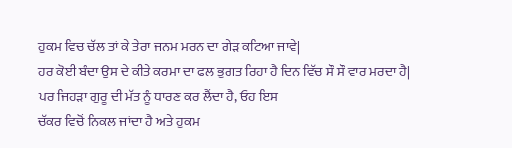ਹੁਕਮ ਵਿਚ ਚੱਲ ਤਾਂ ਕੇ ਤੇਰਾ ਜਨਮ ਮਰਨ ਦਾ ਗੇੜ ਕਟਿਆ ਜਾਵੇ|
ਹਰ ਕੋਈ ਬੰਦਾ ਉਸ ਦੇ ਕੀਤੇ ਕਰਮਾ ਦਾ ਫਲ ਭੁਗਤ ਰਿਹਾ ਹੈ ਦਿਨ ਵਿੱਚ ਸੌ ਸੌ ਵਾਰ ਮਰਦਾ ਹੈ|
ਪਰ ਜਿਹੜਾ ਗੁਰੂ ਦੀ ਮੱਤ ਨੂੰ ਧਾਰਣ ਕਰ ਲੈਂਦਾ ਹੈ, ਓਹ ਇਸ
ਚੱਕਰ ਵਿਚੋਂ ਨਿਕਲ ਜਾਂਦਾ ਹੈ ਅਤੇ ਹੁਕਮ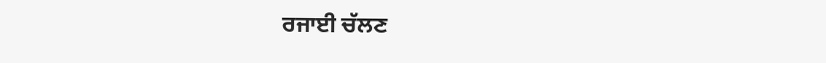ਰਜਾਈ ਚੱਲਣ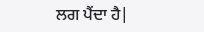ਲਗ ਪੈਂਦਾ ਹੈ|